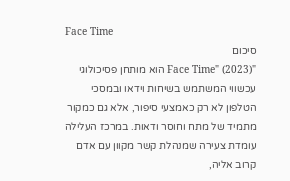Face Time
סיכום
"Face Time" (2023) הוא מותחן פסיכולוגי עכשווי המשתמש בשיחות וידאו ובמסכי הטלפון לא רק כאמצעי סיפור, אלא גם כמקור מתמיד של מתח וחוסר ודאות. במרכז העלילה עומדת צעירה שמנהלת קשר מקוון עם אדם קרוב אליה,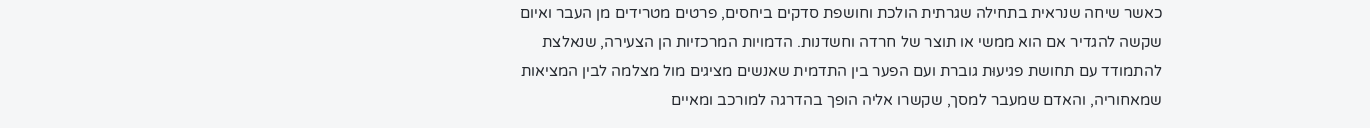כאשר שיחה שנראית בתחילה שגרתית הולכת וחושפת סדקים ביחסים, פרטים מטרידים מן העבר ואיום שקשה להגדיר אם הוא ממשי או תוצר של חרדה וחשדנות. הדמויות המרכזיות הן הצעירה, שנאלצת להתמודד עם תחושת פגיעוּת גוברת ועם הפער בין התדמית שאנשים מציגים מול מצלמה לבין המציאות שמאחוריה, והאדם שמעבר למסך, שקשרו אליה הופך בהדרגה למורכב ומאיים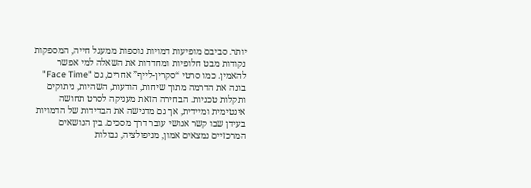יותר. סביבם מופיעות דמויות נוספות ממעגל חייה, המספקות נקודות מבט חלופיות ומחדדות את השאלה למי אפשר להאמין. כמו סרטי “סקרין-לייף” אחרים, גם "Face Time" בונה את הדרמה מתוך שיחות, הודעות, השהיות, ניתוקים ותקלות טכניות. הבחירה הזאת מעניקה לסרט תחושה אינטימית ומיידית, אך גם מדגישה את הבדידות של הדמויות בעידן שבו קשר אנושי עובר דרך מסכים. בין הנושאים המרכזיים נמצאים אמון, מניפולציה, גבולות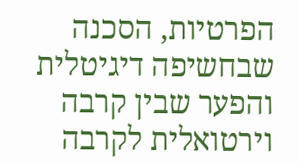הפרטיות, הסכנה שבחשיפה דיגיטלית והפער שבין קרבה וירטואלית לקרבה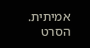אמיתית. הסרט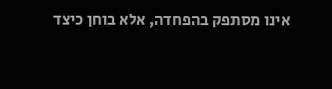אינו מסתפק בהפחדה, אלא בוחן כיצד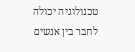טכנולוגיה יכולה לחבר בין אנשים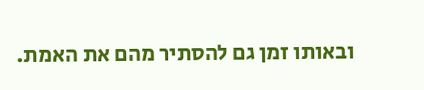ובאותו זמן גם להסתיר מהם את האמת.